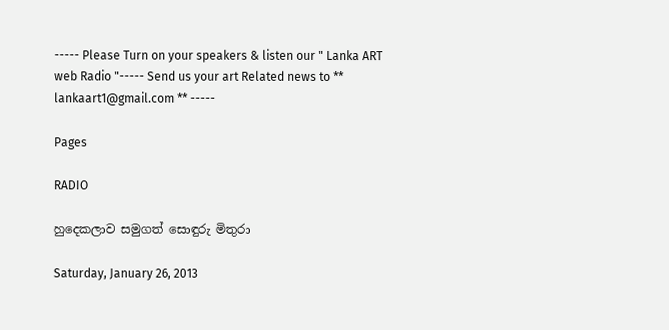----- Please Turn on your speakers & listen our " Lanka ART web Radio "----- Send us your art Related news to ** lankaart1@gmail.com ** -----

Pages

RADIO

හුදෙකලාව සමුගත් සොඳුරු මිතුරා

Saturday, January 26, 2013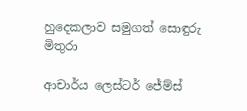හුදෙකලාව සමුගත් සොඳුරු මිතුරා

ආචාර්ය ලෙස්ටර් ජේම්ස්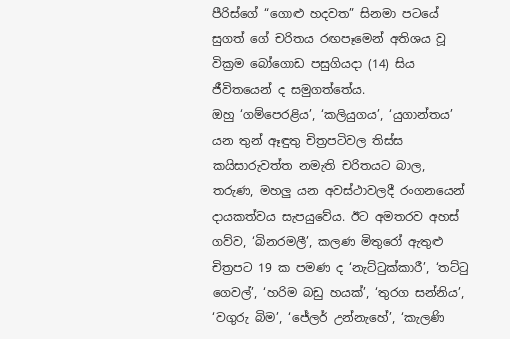පීරිස්ගේ “ගොළු හදවත” සිනමා පටයේ සුගත් ගේ චරිතය රඟපෑමෙන් අතිශය වූ වික්‍රම බෝගොඩ පසුගියදා (14) සිය ජීවිතයෙන් ද සමුගත්තේය.
ඔහු ‘ගම්පෙරළිය’, ‘කලියුගය’, ‘යුගාන්තය’ යන තුන් ඈඳුතු චිත්‍රපටිවල තිස්ස කයිසාරුවත්ත නමැති චරිතයට බාල, තරුණ, මහලු යන අවස්ථාවලදී රංගනයෙන් දායකත්වය සැපයුවේය. ඊට අමතරව අහස් ගව්ව, ‘බිනරමලී’, කලණ මිතුරෝ ඇතුළු චිත්‍රපට 19 ක පමණ ද ‘නැට්ටුක්කාරී’, ‘තට්ටු ගෙවල්’, ‘හරිම බඩු හයක්’, ‘තුරග සන්නිය’, ‘වගුරු බිම’, ‘ජේලර් උන්නැහේ’, ‘කැලණි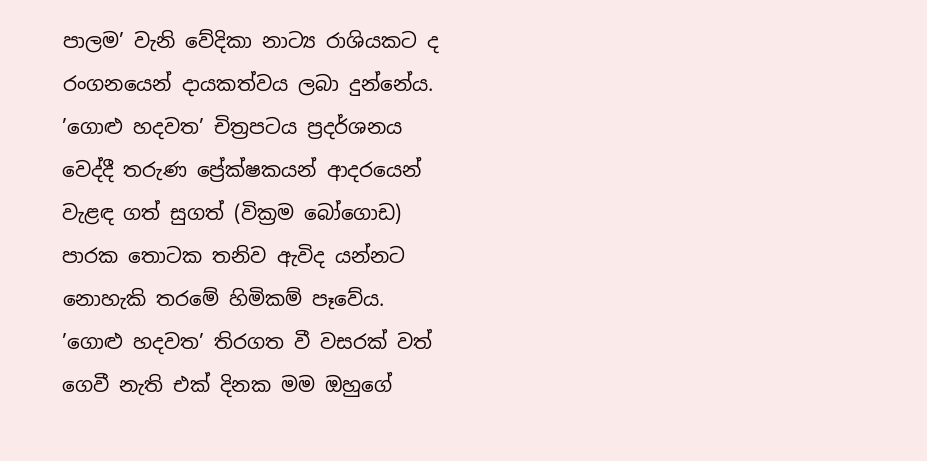පාලම’ වැනි වේදිකා නාට්‍ය රාශියකට ද රංගනයෙන් දායකත්වය ලබා දුන්නේය.
’ගොළු හදවත’ චිත්‍රපටය ප්‍රදර්ශනය වෙද්දී තරුණ ප්‍රේක්ෂකයන් ආදරයෙන් වැළඳ ගත් සුගත් (වික්‍රම බෝගොඩ) පාරක තොටක තනිව ඇවිද යන්නට නොහැකි තරමේ හිමිකම් පෑවේය.
’ගොළු හදවත’ තිරගත වී වසරක් වත් ගෙවී නැති එක් දිනක මම ඔහුගේ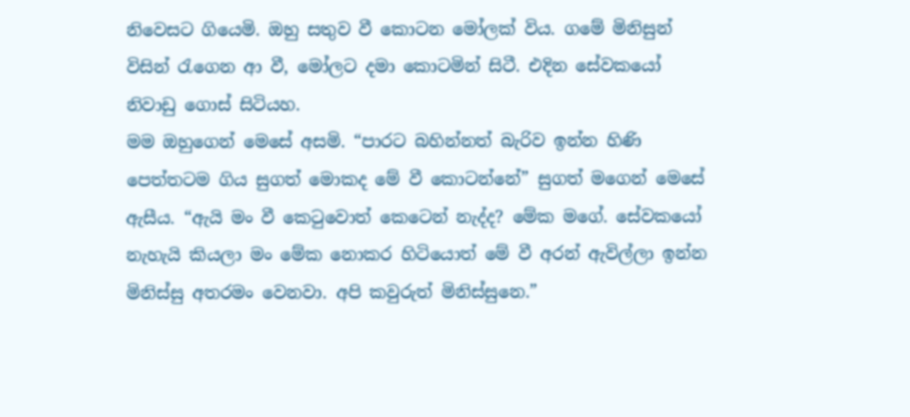නිවෙසට ගියෙමි. ඔහු සතුව වී කොටන මෝලක් විය. ගමේ මිනිසුන් විසින් රැගෙන ආ වී, මෝලට දමා කොටමින් සිටී. එදින සේවකයෝ නිවාඩු ගොස් සිටියහ.
මම ඔහුගෙන් මෙසේ අසමි. “පාරට බහින්නත් බැරිව ඉන්න හිණි පෙත්තටම ගිය සුගත් මොකද මේ වී කොටන්නේ” සුගත් මගෙන් මෙසේ ඇසීය. “ඇයි මං වී කෙටුවොත් කෙටෙන් නැද්ද? මේක මගේ. සේවකයෝ නැහැයි කියලා මං මේක නොකර හිටියොත් මේ වී අරන් ඇවිල්ලා ඉන්න මිනිස්සු අතරමං වෙනවා. අපි කවුරුත් මිනිස්සුනෙ.”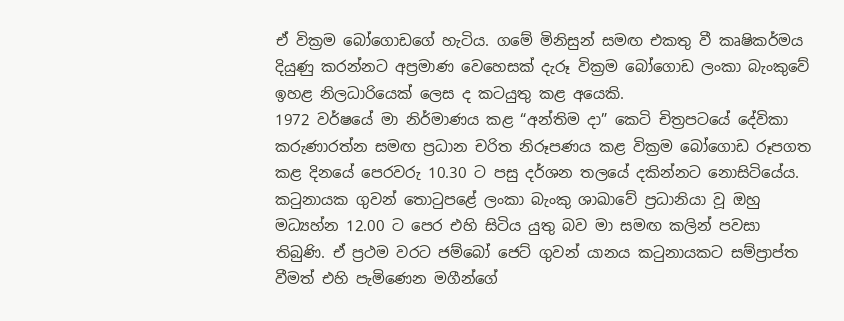ඒ වික්‍රම බෝගොඩගේ හැටිය. ගමේ මිනිසුන් සමඟ එකතු වී කෘෂිකර්මය දියුණු කරන්නට අප්‍රමාණ වෙහෙසක් දැරූ වික්‍රම බෝගොඩ ලංකා බැංකුවේ ඉහළ නිලධාරියෙක් ලෙස ද කටයුතු කළ අයෙකි.
1972 වර්ෂයේ මා නිර්මාණය කළ “අන්තිම දා” කෙටි චිත්‍රපටයේ දේවිකා කරුණාරත්න සමඟ ප්‍රධාන චරිත නිරූපණය කළ වික්‍රම බෝගොඩ රූපගත කළ දිනයේ පෙරවරු 10.30 ට පසු දර්ශන තලයේ දකින්නට නොසිටියේය. කටුනායක ගුවන් තොටුපළේ ලංකා බැංකු ශාඛාවේ ප්‍රධානියා වූ ඔහු මධ්‍යහ්න 12.00 ට පෙර එහි සිටිය යුතු බව මා සමඟ කලින් පවසා තිබුණි. ඒ ප්‍රථම වරට ජම්බෝ ජෙට් ගුවන් යානය කටුනායකට සම්ප්‍රාප්ත වීමත් එහි පැමිණෙන මගීන්ගේ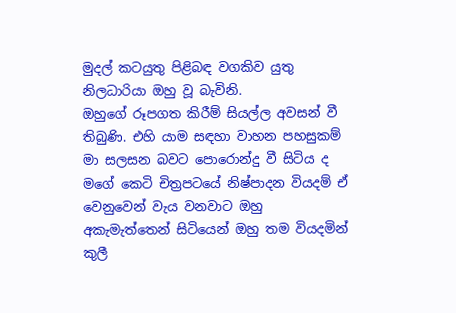මුදල් කටයුතු පිළිබඳ වගකිව යුතු නිලධාරියා ඔහු වූ බැවිනි.
ඔහුගේ රූපගත කිරීම් සියල්ල අවසන් වී තිබුණි. එහි යාම සඳහා වාහන පහසුකම් මා සලසන බවට පොරොන්දු වී සිටිය ද මගේ කෙටි චිත්‍රපටයේ නිෂ්පාදන වියදම් ඒ වෙනුවෙන් වැය වනවාට ඔහු අකැමැත්තෙන් සිටියෙන් ඔහු තම වියදමින් කුලී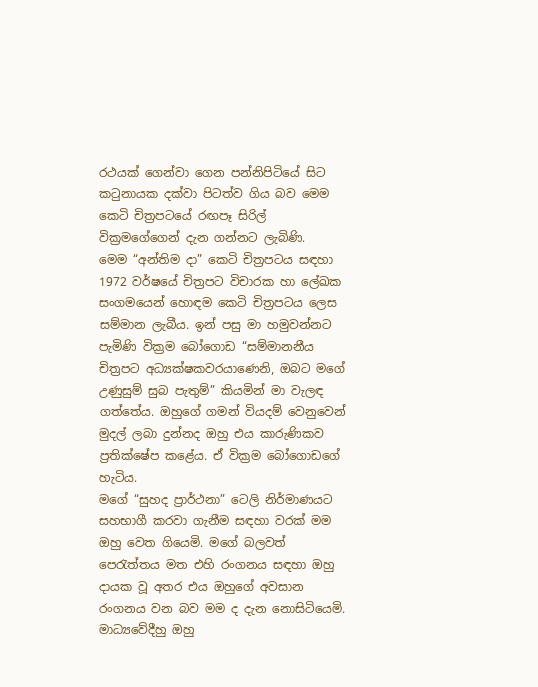රථයක් ගෙන්වා ගෙන පන්නිපිටියේ සිට කටුනායක දක්වා පිටත්ව ගිය බව මෙම කෙටි චිත්‍රපටයේ රඟපෑ සිරිල් වික්‍රමගේගෙන් දැන ගන්නට ලැබිණි.
මෙම “අන්තිම දා” කෙටි චිත්‍රපටය සඳහා 1972 වර්ෂයේ චිත්‍රපට විචාරක හා ලේඛක සංගමයෙන් හොඳම කෙටි චිත්‍රපටය ලෙස සම්මාන ලැබීය. ඉන් පසු මා හමුවන්නට පැමිණි වික්‍රම බෝගොඩ “සම්මානනීය චිත්‍රපට අධ්‍යක්ෂකවරයාණෙනි, ඔබට මගේ උණුසුම් සුබ පැතුම්” කියමින් මා වැලඳ ගත්තේය. ඔහුගේ ගමන් වියදම් වෙනුවෙන් මුදල් ලබා දුන්නද ඔහු එය කාරුණිකව ප්‍රතික්ෂේප කළේය. ඒ වික්‍රම බෝගොඩගේ හැටිය.
මගේ “සුහද ප්‍රාර්ථනා” ටෙලි නිර්මාණයට සහභාගී කරවා ගැනීම සඳහා වරක් මම ඔහු වෙත ගියෙමි. මගේ බලවත් පෙරැත්තය මත එහි රංගනය සඳහා ඔහු දායක වූ අතර එය ඔහුගේ අවසාන රංගනය වන බව මම ද දැන නොසිටියෙමි.
මාධ්‍යවේදීහු ඔහු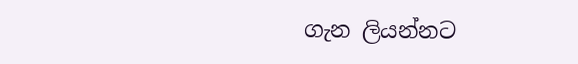ගැන ලියන්නට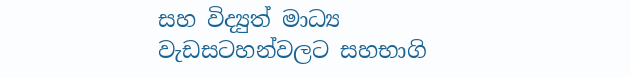සහ විද්‍යුත් මාධ්‍ය වැඩසටහන්වලට සහභාගි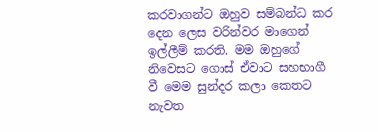කරවාගන්ට ඔහුව සම්බන්ධ කර දෙන ලෙස වරින්වර මාගෙන් ඉල්ලීම් කරති. මම ඔහුගේ නිවෙසට ගොස් ඒවාට සහභාගී වී මෙම සුන්දර කලා කෙතට නැවත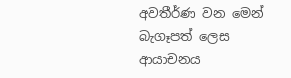අවතීර්ණ වන මෙන් බැගෑපත් ලෙස ආයාචනය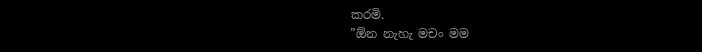කරමි.
”ඕන නැහැ මචං මම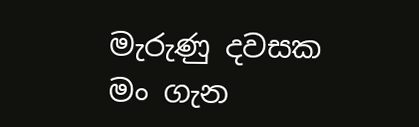මැරුණු දවසක මං ගැන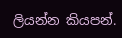ලියන්න කියපන්.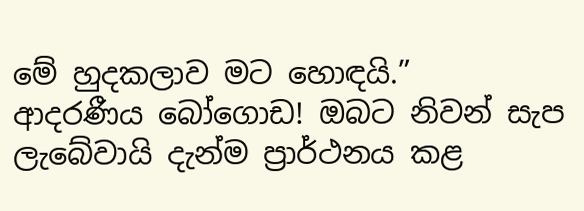මේ හුදකලාව මට හොඳයි.”
ආදරණීය බෝගොඩ! ඔබට නිවන් සැප ලැබේවායි දැන්ම ප්‍රාර්ථනය කළ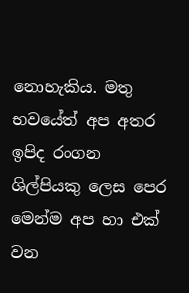නොහැකිය. මතු භවයේත් අප අතර ඉපිද රංගන ශිල්පියකු ලෙස පෙර මෙන්ම අප හා එක් වන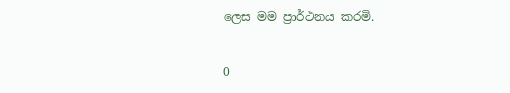ලෙස මම ප්‍රාර්ථනය කරමි.

0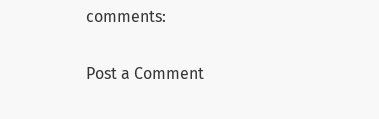comments:

Post a Comment